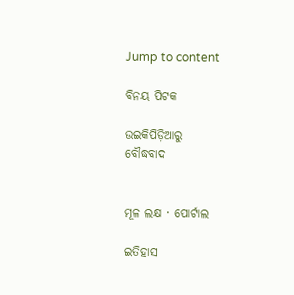Jump to content

ବିନୟ ପିଟକ

ଉଇକିପିଡ଼ିଆ‌ରୁ
ବୌଦ୍ଧବାଦ


ମୂଳ ଲକ୍ଷ · ପୋର୍ଟାଲ

ଇତିହାସ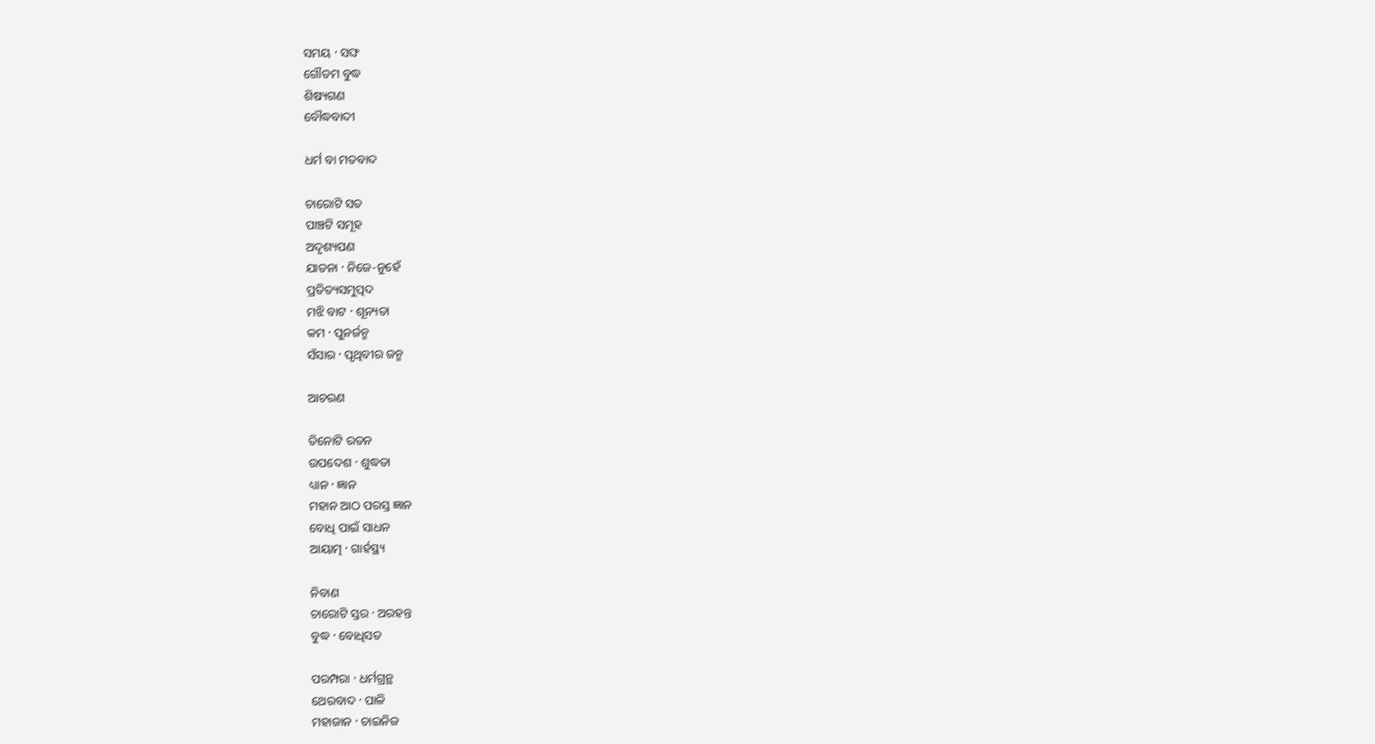ସମୟ · ସଙ୍ଘ
ଗୌତମ ବୁଦ୍ଧ
ଶିଷ୍ୟଗଣ
ବୌଦ୍ଧବାଦୀ

ଧର୍ମ ବା ମତବାଦ

ଚାରୋଟି ସତ
ପାଞ୍ଚଟି ସମୂହ
ଅଦୃଶ୍ୟପଣ
ଯାତନା · ନିଜେ-ନୁହେଁ
ପ୍ରତିତ୍ୟସମୁତ୍ପଦ
ମଝି ବାଟ · ଶୂନ୍ୟତା
କମ · ପୁନର୍ଜନ୍ମ
ସଁସାର · ପୃଥିବୀର ଜନ୍ମ

ଆଚରଣ

ତିନୋଟି ରତନ
ଉପଦେଶ · ଶୁଦ୍ଧତା
ଧ୍ୟାନ · ଜ୍ଞାନ
ମହାନ ଆଠ ପରସ୍ତ ଜ୍ଞାନ
ବୋଧି ପାଇଁ ସାଧନ
ଆୟାତ୍ମ · ଗାର୍ହସ୍ଥ୍ୟ

ନିବାଣ
ଚାରୋଟି ସ୍ତର · ଅରହନ୍ତ
ବୁଦ୍ଧ · ବୋଧିସତ

ପରମ୍ପରା · ଧର୍ମଗ୍ରନ୍ଥ
ଥେରବାଦ · ପାଳି
ମହାଜାନ · ଚାଇନିଜ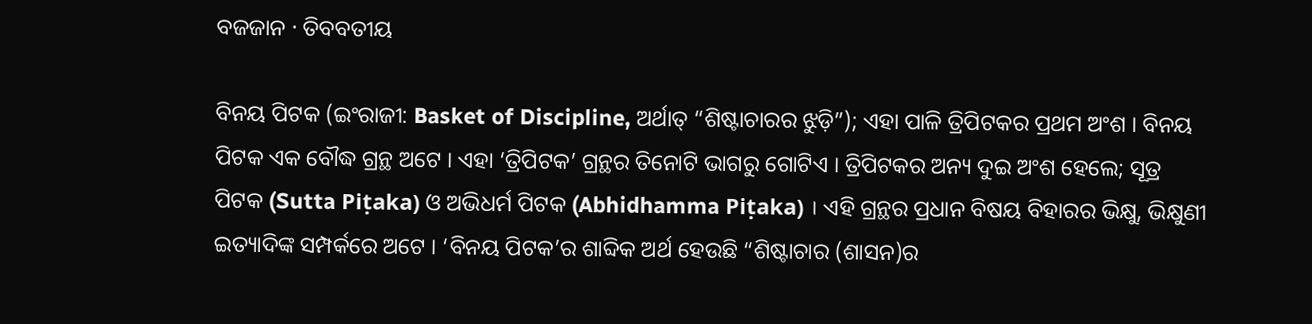ବଜଜାନ · ତିବବତୀୟ

ବିନୟ ପିଟକ (ଇଂରାଜୀ: Basket of Discipline, ଅର୍ଥାତ୍ “ଶିଷ୍ଟାଚାରର ଝୁଡ଼ି”); ଏହା ପାଳି ତ୍ରିପିଟକର ପ୍ରଥମ ଅଂଶ । ବିନୟ ପିଟକ ଏକ ବୌଦ୍ଧ ଗ୍ରନ୍ଥ ଅଟେ । ଏହା ‘ତ୍ରିପିଟକ’ ଗ୍ରନ୍ଥର ତିନୋଟି ଭାଗରୁ ଗୋଟିଏ । ତ୍ରିପିଟକର ଅନ୍ୟ ଦୁଇ ଅଂଶ ହେଲେ; ସୂତ୍ର ପିଟକ (Sutta Piṭaka) ଓ ଅଭିଧର୍ମ ପିଟକ (Abhidhamma Piṭaka) । ଏହି ଗ୍ରନ୍ଥର ପ୍ରଧାନ ବିଷୟ ବିହାରର ଭିକ୍ଷୁ, ଭିକ୍ଷୁଣୀ ଇତ୍ୟାଦିଙ୍କ ସମ୍ପର୍କରେ ଅଟେ । ‘ବିନୟ ପିଟକ’ର ଶାବ୍ଦିକ ଅର୍ଥ ହେଉଛି “ଶିଷ୍ଟାଚାର (ଶାସନ)ର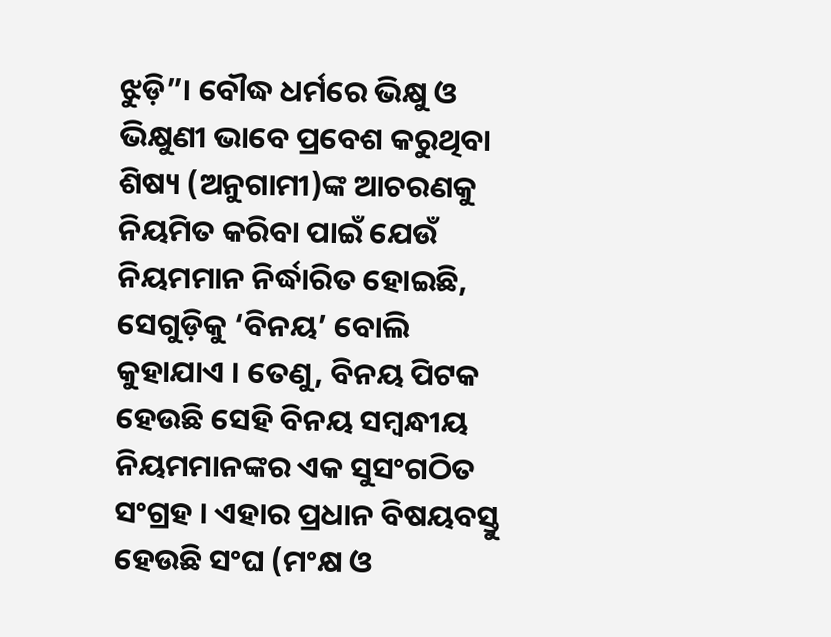ଝୁଡ଼ି”। ବୌଦ୍ଧ ଧର୍ମରେ ଭିକ୍ଷୁ ଓ ଭିକ୍ଷୁଣୀ ଭାବେ ପ୍ରବେଶ କରୁଥିବା ଶିଷ୍ୟ (ଅନୁଗାମୀ)ଙ୍କ ଆଚରଣକୁ ନିୟମିତ କରିବା ପାଇଁ ଯେଉଁ ନିୟମମାନ ନିର୍ଦ୍ଧାରିତ ହୋଇଛି, ସେଗୁଡ଼ିକୁ ‘ବିନୟ’ ବୋଲି କୁହାଯାଏ । ତେଣୁ, ବିନୟ ପିଟକ ହେଉଛି ସେହି ବିନୟ ସମ୍ବନ୍ଧୀୟ ନିୟମମାନଙ୍କର ଏକ ସୁସଂଗଠିତ ସଂଗ୍ରହ । ଏହାର ପ୍ରଧାନ ବିଷୟବସ୍ତୁ ହେଉଛି ସଂଘ (ମଂକ୍ଷ ଓ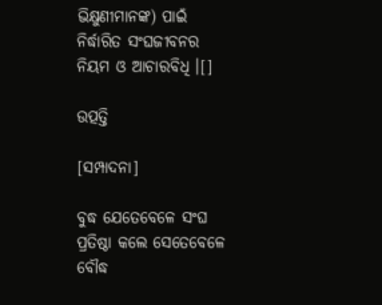ଭିକ୍ଷୁଣୀମାନଙ୍କ) ପାଇଁ ନିର୍ଦ୍ଧାରିତ ସଂଘଜୀବନର ନିୟମ ଓ ଆଚାରବିଧି ।[]

ଉତ୍ପତ୍ତି

[ସମ୍ପାଦନା]

ବୁଦ୍ଧ ଯେତେବେଳେ ସଂଘ ପ୍ରତିଷ୍ଠା କଲେ ସେତେବେଳେ ବୌଦ୍ଧ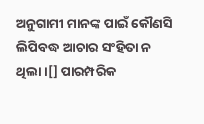ଅନୁଗାମୀ ମାନଙ୍କ ପାଇଁ କୌଣସି ଲିପିବଦ୍ଧ ଆଚାର ସଂହିତା ନ ଥିଲା ।[] ପାରମ୍ପରିକ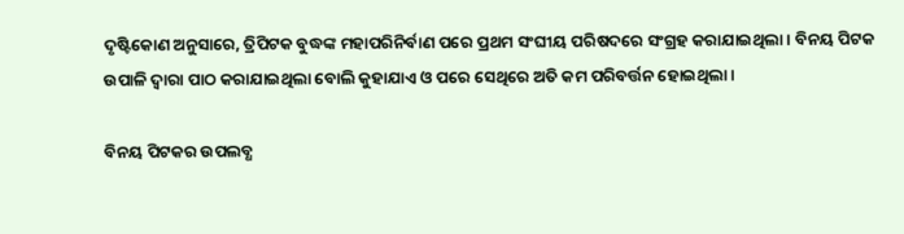ଦୃଷ୍ଟିକୋଣ ଅନୁସାରେ, ତ୍ରିପିଟକ ବୁଦ୍ଧଙ୍କ ମହାପରିନିର୍ବାଣ ପରେ ପ୍ରଥମ ସଂଘୀୟ ପରିଷଦରେ ସଂଗ୍ରହ କରାଯାଇଥିଲା । ବିନୟ ପିଟକ ଉପାଳି ଦ୍ୱାରା ପାଠ କରାଯାଇଥିଲା ବୋଲି କୁହାଯାଏ ଓ ପରେ ସେଥିରେ ଅତି କମ ପରିବର୍ତ୍ତନ ହୋଇଥିଲା ।

ବିନୟ ପିଟକର ଉପଲବ୍ଧ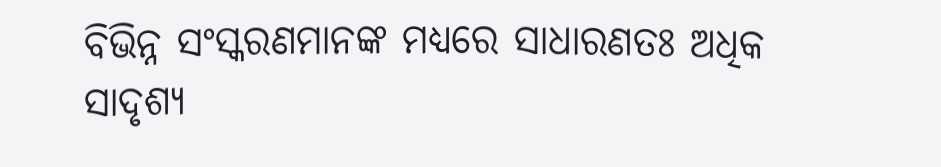ବିଭିନ୍ନ ସଂସ୍କରଣମାନଙ୍କ ମଧ୍ୟରେ ସାଧାରଣତଃ ଅଧିକ ସାଦୃଶ୍ୟ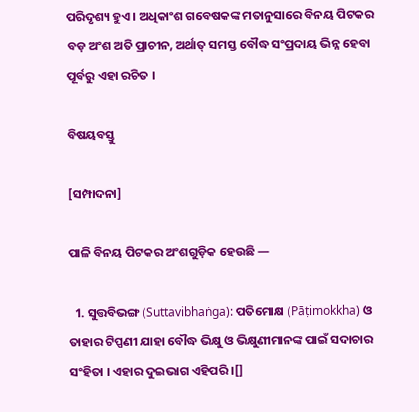ପରିଦୃଶ୍ୟ ହୁଏ । ଅଧିକାଂଶ ଗବେଷକଙ୍କ ମତାନୁସାରେ ବିନୟ ପିଟକର ବଡ଼ ଅଂଶ ଅତି ପ୍ରାଚୀନ, ଅର୍ଥାତ୍ ସମସ୍ତ ବୌଦ୍ଧ ସଂପ୍ରଦାୟ ଭିନ୍ନ ହେବା ପୂର୍ବରୁ ଏହା ରଚିତ ।

ବିଷୟବସ୍ତୁ

[ସମ୍ପାଦନା]

ପାଳି ବିନୟ ପିଟକର ଅଂଶଗୁଡ଼ିକ ହେଉଛି —

  1. ସୁତ୍ତବିଭଙ୍ଗ (Suttavibhaṅga): ପତିମୋକ୍ଷ (Pāṭimokkha) ଓ ତାହାର ଟିପ୍ପଣୀ ଯାହା ବୌଦ୍ଧ ଭିକ୍ଷୁ ଓ ଭିକ୍ଷୁଣୀମାନଙ୍କ ପାଇଁ ସଦାଚାର ସଂହିତା । ଏହାର ଦୁଇଭାଗ ଏହିପରି ।[]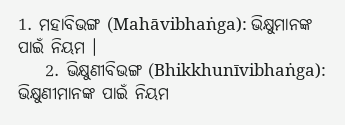1. ମହାବିଭଙ୍ଗ (Mahāvibhaṅga): ଭିକ୍ଷୁମାନଙ୍କ ପାଇଁ ନିୟମ ।
    2. ଭିକ୍ଷୁଣୀବିଭଙ୍ଗ (Bhikkhunīvibhaṅga): ଭିକ୍ଷୁଣୀମାନଙ୍କ ପାଇଁ ନିୟମ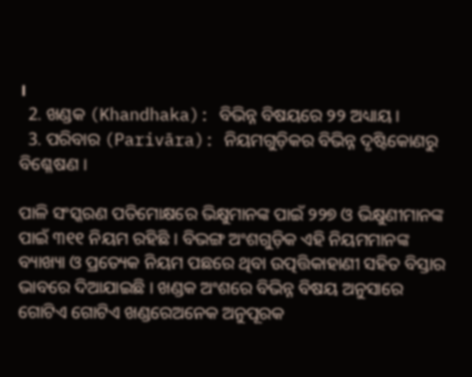।
  2. ଖଣ୍ଡକ (Khandhaka): ବିଭିନ୍ନ ବିଷୟରେ ୨୨ ଅଧ୍ୟାୟ ।
  3. ପରିବାର (Parivāra): ନିୟମଗୁଡ଼ିକର ବିଭିନ୍ନ ଦୃଷ୍ଟିକୋଣରୁ ବିଶ୍ଳେଷଣ ।

ପାଳି ସଂସ୍କରଣ ପତିମୋକ୍ଷରେ ଭିକ୍ଷୁମାନଙ୍କ ପାଇଁ ୨୨୭ ଓ ଭିକ୍ଷୁଣୀମାନଙ୍କ ପାଇଁ ୩୧୧ ନିୟମ ରହିଛି । ବିଭଙ୍ଗ ଅଂଶଗୁଡ଼ିକ ଏହି ନିୟମମାନଙ୍କ ବ୍ୟାଖ୍ୟା ଓ ପ୍ରତ୍ୟେକ ନିୟମ ପଛରେ ଥିବା ଉତ୍ପତ୍ତିକାହାଣୀ ସହିତ ବିସ୍ତାର ଭାବରେ ଦିଆଯାଇଛି । ଖଣ୍ଡକ ଅଂଶରେ ବିଭିନ୍ନ ବିଷୟ ଅନୁସାରେ ଗୋଟିଏ ଗୋଟିଏ ଖଣ୍ଡରେଅନେକ ଅନୁପୂରକ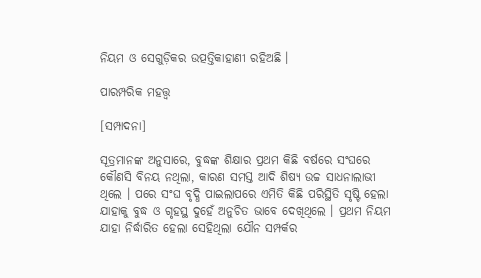ନିୟମ ଓ ସେଗୁଡ଼ିକର ଉତ୍ପତ୍ତିକାହାଣୀ ରହିଅଛି ।

ପାରମ୍ପରିକ ମହତ୍ତ୍ୱ

[ସମ୍ପାଦନା]

ସୂତ୍ରମାନଙ୍କ ଅନୁସାରେ, ବୁଦ୍ଧଙ୍କ ଶିକ୍ଷାର ପ୍ରଥମ କିଛି ବର୍ଷରେ ସଂଘରେ କୌଣସି ବିନୟ ନଥିଲା, କାରଣ ସମସ୍ତ ଆଦି ଶିଷ୍ୟ ଉଚ୍ଚ ସାଧନାଲାଭୀ ଥିଲେ । ପରେ ସଂଘ ବୃଦ୍ଧି ପାଇଲାପରେ ଏମିତି କିଛି ପରିସ୍ଥିତି ସୃଷ୍ଟି ହେଲା ଯାହାକୁ ବୁଦ୍ଧ ଓ ଗୃହସ୍ଥ ଦୁହେଁ ଅନୁଚିତ ଭାବେ ଦେଖିଥିଲେ । ପ୍ରଥମ ନିୟମ ଯାହା ନିର୍ଦ୍ଧାରିତ ହେଲା ସେହିଥିଲା ଯୌନ ସମ୍ପର୍କର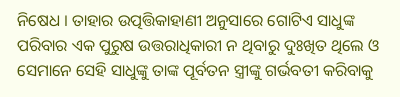ନିଷେଧ । ତାହାର ଉତ୍ପତ୍ତିକାହାଣୀ ଅନୁସାରେ ଗୋଟିଏ ସାଧୁଙ୍କ ପରିବାର ଏକ ପୁରୁଷ ଉତ୍ତରାଧିକାରୀ ନ ଥିବାରୁ ଦୁଃଖିତ ଥିଲେ ଓ ସେମାନେ ସେହି ସାଧୁଙ୍କୁ ତାଙ୍କ ପୂର୍ବତନ ସ୍ତ୍ରୀଙ୍କୁ ଗର୍ଭବତୀ କରିବାକୁ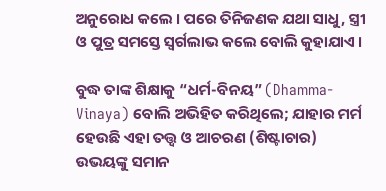ଅନୁରୋଧ କଲେ । ପରେ ତିନିଜଣକ ଯଥା ସାଧୁ, ସ୍ତ୍ରୀ ଓ ପୁତ୍ର ସମସ୍ତେ ସ୍ଵର୍ଗଲାଭ କଲେ ବୋଲି କୁହାଯାଏ ।

ବୁଦ୍ଧ ତାଙ୍କ ଶିକ୍ଷାକୁ “ଧର୍ମ-ବିନୟ” (Dhamma-Vinaya) ବୋଲି ଅଭିହିତ କରିଥିଲେ; ଯାହାର ମର୍ମ ହେଉଛି ଏହା ତତ୍ତ୍ୱ ଓ ଆଚରଣ (ଶିଷ୍ଟାଚାର) ଉଭୟଙ୍କୁ ସମାନ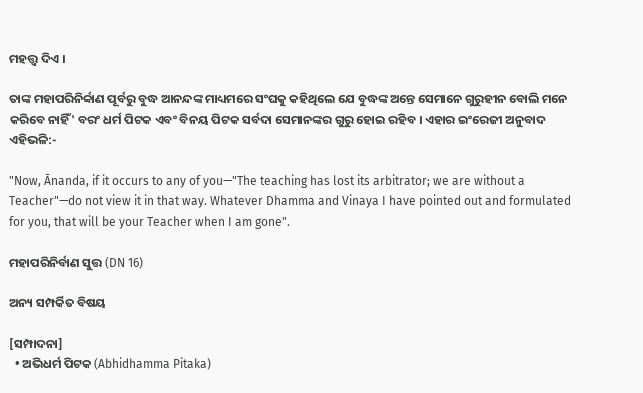ମହତ୍ତ୍ୱ ଦିଏ ।

ତାଙ୍କ ମହାପରିନିର୍ବ୍ବାଣ ପୂର୍ବରୁ ବୁଦ୍ଧ ଆନନ୍ଦଙ୍କ ମାଧ୍ୟମରେ ସଂଘକୁ କହିଥିଲେ ଯେ ବୁଦ୍ଧଙ୍କ ଅନ୍ତେ ସେମାନେ ଗୁରୁହୀନ ବୋଲି ମନେ କରିବେ ନାହିଁ' ବରଂ ଧର୍ମ ପିଟକ ଏବଂ ବିନୟ ପିଟକ ସର୍ବଦା ସେମାନଙ୍କର ଗୁରୁ ହୋଇ ରହିବ । ଏହାର ଇଂରେଜୀ ଅନୁବାଦ ଏହିଭଳି:-

"Now, Ānanda, if it occurs to any of you—"The teaching has lost its arbitrator; we are without a Teacher"—do not view it in that way. Whatever Dhamma and Vinaya I have pointed out and formulated for you, that will be your Teacher when I am gone".

ମହାପରିନିର୍ବାଣ ସୁତ୍ତ (DN 16)

ଅନ୍ୟ ସମ୍ପର୍କିତ ବିଷୟ

[ସମ୍ପାଦନା]
  • ଅଭିଧର୍ମ ପିଟକ (Abhidhamma Pitaka)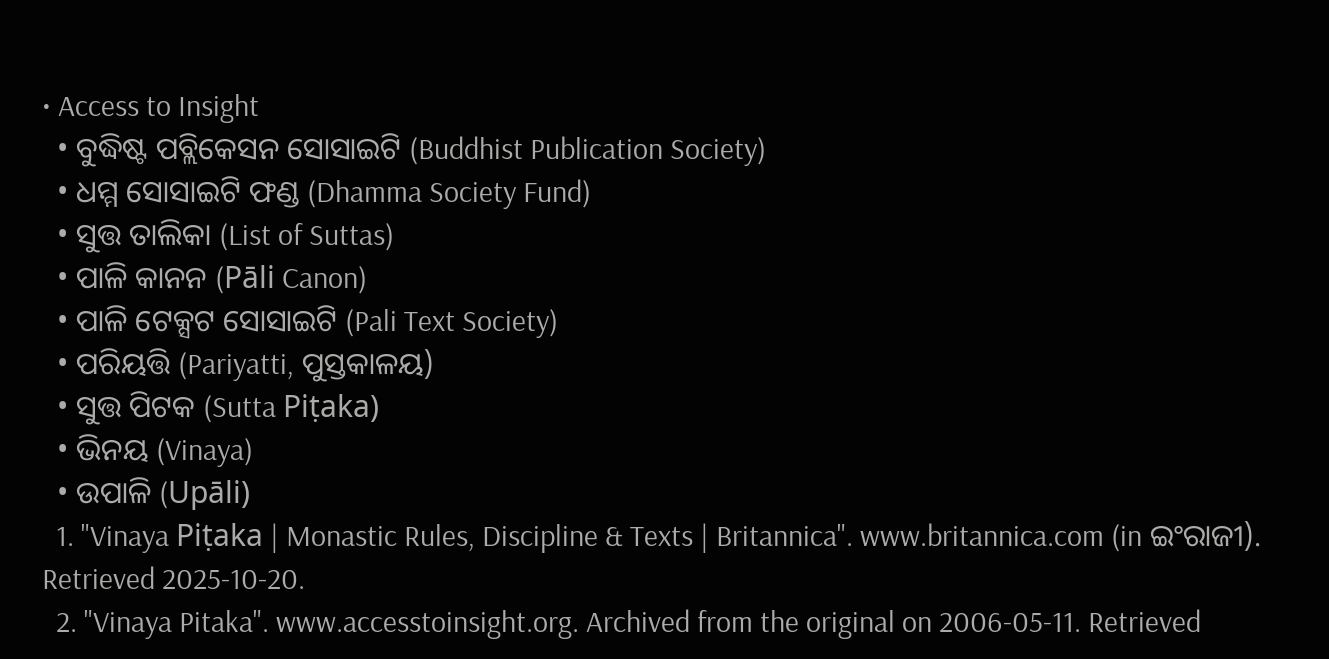• Access to Insight
  • ବୁଦ୍ଧିଷ୍ଟ ପବ୍ଲିକେସନ ସୋସାଇଟି (Buddhist Publication Society)
  • ଧମ୍ମ ସୋସାଇଟି ଫଣ୍ଡ (Dhamma Society Fund)
  • ସୁତ୍ତ ତାଲିକା (List of Suttas)
  • ପାଳି କାନନ (Pāli Canon)
  • ପାଳି ଟେକ୍ସଟ ସୋସାଇଟି (Pali Text Society)
  • ପରିୟତ୍ତି (Pariyatti, ପୁସ୍ତକାଳୟ)
  • ସୁତ୍ତ ପିଟକ (Sutta Piṭaka)
  • ଭିନୟ (Vinaya)
  • ଉପାଳି (Upāli)
  1. "Vinaya Piṭaka | Monastic Rules, Discipline & Texts | Britannica". www.britannica.com (in ଇଂରାଜୀ). Retrieved 2025-10-20.
  2. "Vinaya Pitaka". www.accesstoinsight.org. Archived from the original on 2006-05-11. Retrieved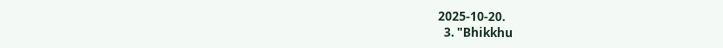2025-10-20.
  3. "Bhikkhu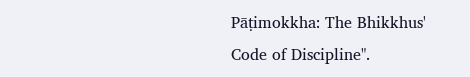Pāṭimokkha: The Bhikkhus' Code of Discipline".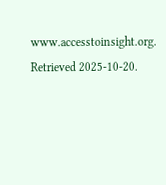www.accesstoinsight.org. Retrieved 2025-10-20.